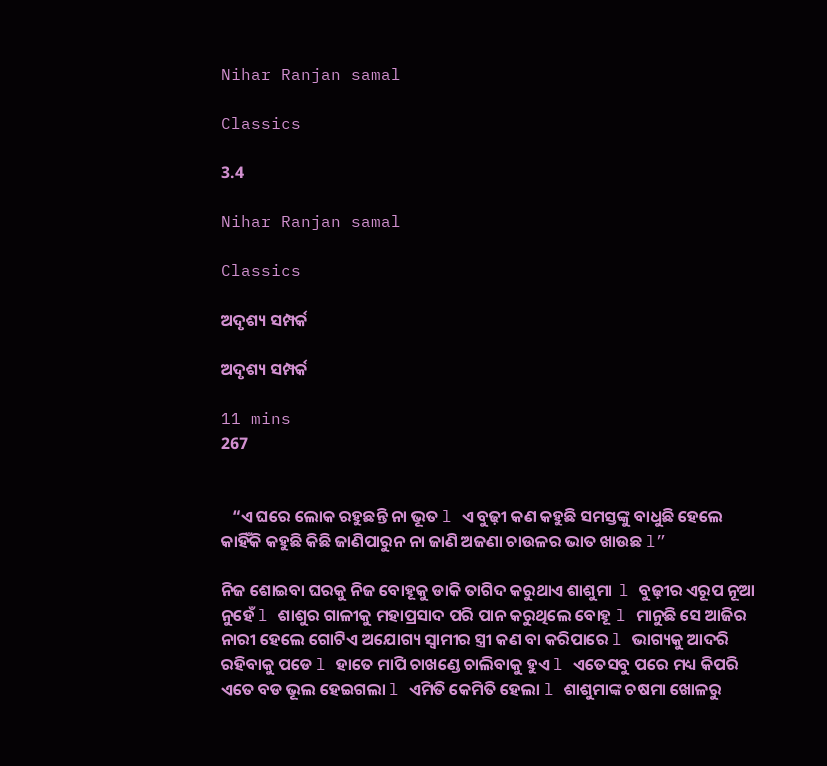Nihar Ranjan samal

Classics

3.4

Nihar Ranjan samal

Classics

ଅଦୃଶ୍ୟ ସମ୍ପର୍କ

ଅଦୃଶ୍ୟ ସମ୍ପର୍କ

11 mins
267


   “ଏ ଘରେ ଲୋକ ରହୁଛନ୍ତି ନା ଭୂତ l ଏ ବୁଢ଼ୀ କଣ କହୁଛି ସମସ୍ତଙ୍କୁ ବାଧୁଛି ହେଲେ କାହିଁକି କହୁଛି କିଛି ଜାଣିପାରୁନ ନା ଜାଣି ଅଜଣା ଚାଉଳର ଭାତ ଖାଉଛ l”

ନିଜ ଶୋଇବା ଘରକୁ ନିଜ ବୋହୂକୁ ଡାକି ତାଗିଦ କରୁଥାଏ ଶାଶୁମା  l ବୁଢ଼ୀର ଏରୂପ ନୂଆ ନୁହେଁ l ଶାଶୁର ଗାଳୀକୁ ମହାପ୍ରସାଦ ପରି ପାନ କରୁଥିଲେ ବୋହୂ l ମାନୁଛି ସେ ଆଜିର ନାରୀ ହେଲେ ଗୋଟିଏ ଅଯୋଗ୍ୟ ସ୍ୱାମୀର ସ୍ତ୍ରୀ କଣ ବା କରିପାରେ l ଭାଗ୍ୟକୁ ଆଦରି ରହିବାକୁ ପଡେ l ହାତେ ମାପି ଚାଖଣ୍ଡେ ଚାଲିବାକୁ ହୁଏ l ଏତେସବୁ ପରେ ମଧ୍ୟ କିପରି ଏତେ ବଡ ଭୂଲ ହେଇଗଲା l ଏମିତି କେମିତି ହେଲା l ଶାଶୁମାଙ୍କ ଚଷମା ଖୋଳରୁ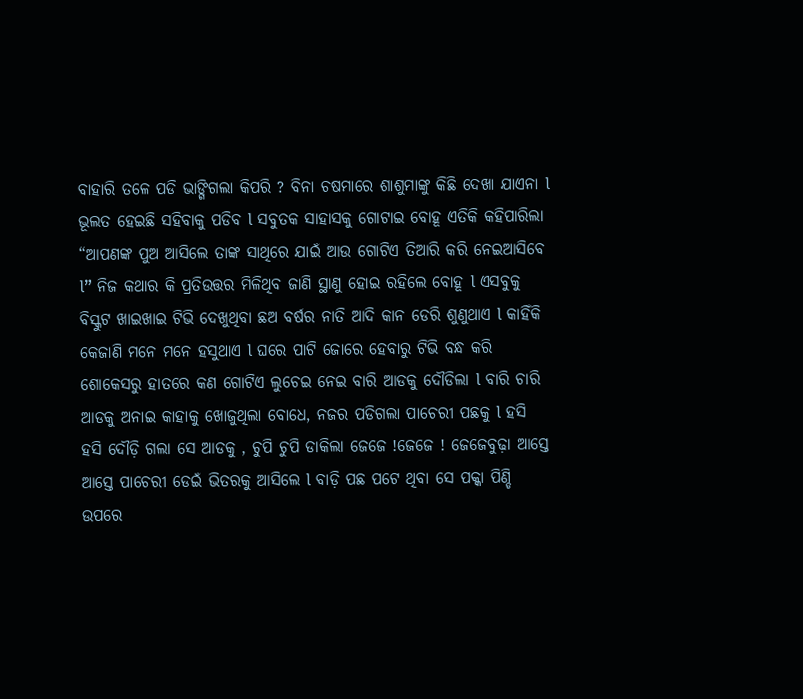ବାହାରି ତଳେ ପଡି ଭାଙ୍ଗିଗଲା କିପରି ? ବିନା ଚଷମାରେ ଶାଶୁମାଙ୍କୁ କିଛି ଦେଖା ଯାଏନା l ଭୂଲତ ହେଇଛି ସହିବାକୁ ପଡିବ l ସବୁତକ ସାହାସକୁ ଗୋଟାଇ ବୋହୂ ଏତିକି କହିପାରିଲା “ଆପଣଙ୍କ ପୁଅ ଆସିଲେ ତାଙ୍କ ସାଥିରେ ଯାଇଁ ଆଉ ଗୋଟିଏ ତିଆରି କରି ନେଇଆସିବେ l” ନିଜ କଥାର କି ପ୍ରତିଉତ୍ତର ମିଳିଥିବ ଜାଣି ସ୍ଥାଣୁ ହୋଇ ରହିଲେ ବୋହୂ l ଏସବୁକୁ ବିସ୍କୁଟ ଖାଇଖାଇ ଟିଭି ଦେଖୁଥିବା ଛଅ ବର୍ଷର ନାତି ଆଦି କାନ ଡେରି ଶୁଣୁଥାଏ l କାହିଁକି କେଜାଣି ମନେ ମନେ ହସୁଥାଏ l ଘରେ ପାଟି ଜୋରେ ହେବାରୁ ଟିଭି ବନ୍ଧ କରି ଶୋକେସରୁ ହାତରେ କଣ ଗୋଟିଏ ଲୁଚେଇ ନେଇ ବାରି ଆଡକୁ ଦୌଡିଲା l ବାରି ଚାରି ଆଡକୁ ଅନାଇ କାହାକୁ ଖୋଜୁଥିଲା ବୋଧେ, ନଜର ପଡିଗଲା ପାଚେରୀ ପଛକୁ l ହସି ହସି ଦୌଡ଼ି ଗଲା ସେ ଆଡକୁ , ଚୁପି ଚୁପି ଡାକିଲା ଜେଜେ !ଜେଜେ ! ଜେଜେବୁଢ଼ା ଆସ୍ତେ ଆସ୍ତେ ପାଚେରୀ ଡେଇଁ ଭିତରକୁ ଆସିଲେ l ବାଡ଼ି ପଛ ପଟେ ଥିବା ସେ ପକ୍କା ପିଣ୍ଡି ଉପରେ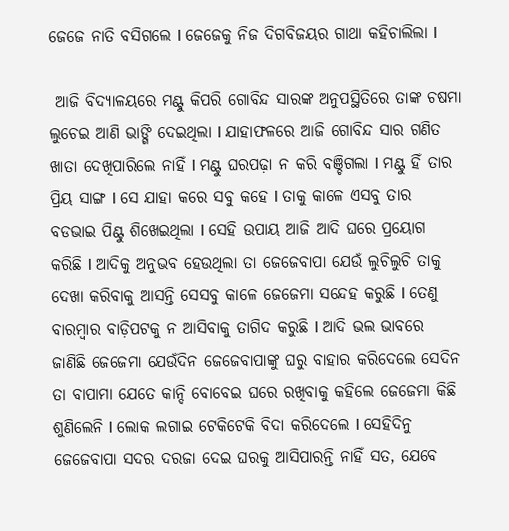ଜେଜେ ନାତି ବସିଗଲେ l ଜେଜେକୁ ନିଜ ଦିଗବିଜୟର ଗାଥା କହିଚାଲିଲା l

 ଆଜି ବିଦ୍ୟାଳୟରେ ମଣ୍ଟୁ କିପରି ଗୋବିନ୍ଦ ସାରଙ୍କ ଅନୁପସ୍ଥିତିରେ ତାଙ୍କ ଚଷମା ଲୁଚେଇ ଆଣି ଭାଙ୍ଗି ଦେଇଥିଲା l ଯାହାଫଳରେ ଆଜି ଗୋବିନ୍ଦ ସାର ଗଣିତ ଖାତା ଦେଖିପାରିଲେ ନାହିଁ l ମଣ୍ଟୁ ଘରପଢ଼ା ନ କରି ବଞ୍ଚିଗଲା l ମଣ୍ଟୁ ହିଁ ତାର ପ୍ରିୟ ସାଙ୍ଗ l ସେ ଯାହା କରେ ସବୁ କହେ l ତାକୁ କାଳେ ଏସବୁ ତାର ବଡଭାଇ ପିଣ୍ଟୁ ଶିଖେଇଥିଲା l ସେହି ଉପାୟ ଆଜି ଆଦି ଘରେ ପ୍ରୟୋଗ କରିଛି l ଆଦିକୁ ଅନୁଭବ ହେଉଥିଲା ତା ଜେଜେବାପା ଯେଉଁ ଲୁଚିଲୁଚି ତାକୁ ଦେଖା କରିବାକୁ ଆସନ୍ତି ସେସବୁ କାଳେ ଜେଜେମା ସନ୍ଦେହ କରୁଛି l ତେଣୁ ବାରମ୍ବାର ବାଡ଼ିପଟକୁ ନ ଆସିବାକୁ ତାଗିଦ କରୁଛି l ଆଦି ଭଲ ଭାବରେ ଜାଣିଛି ଜେଜେମା ଯେଉଁଦିନ ଜେଜେବାପାଙ୍କୁ ଘରୁ ବାହାର କରିଦେଲେ ସେଦିନ ତା ବାପାମା ଯେତେ କାନ୍ଦି ବୋବେଇ ଘରେ ରଖିବାକୁ କହିଲେ ଜେଜେମା କିଛି ଶୁଣିଲେନି l ଲୋକ ଲଗାଇ ଟେକିଟେକି ବିଦା କରିଦେଲେ l ସେହିଦିନୁ ଜେଜେବାପା ସଦର ଦରଜା ଦେଇ ଘରକୁ ଆସିପାରନ୍ତି ନାହିଁ ସତ, ଯେବେ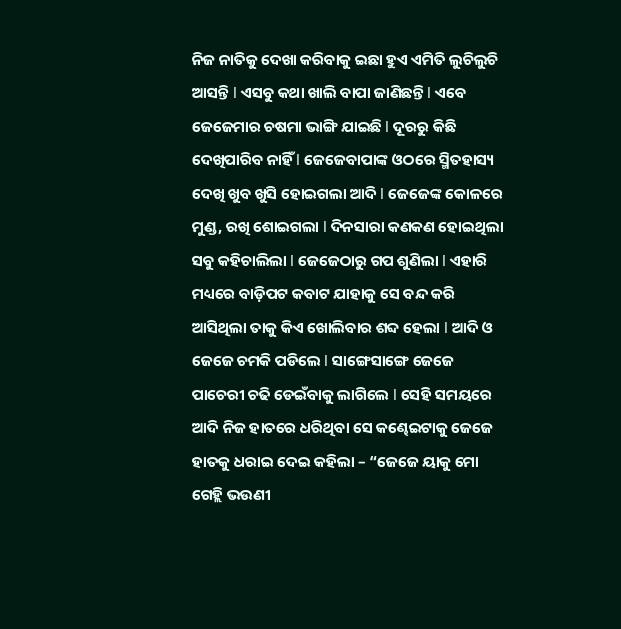ନିଜ ନାତିକୁ ଦେଖା କରିବାକୁ ଇଛା ହୁଏ ଏମିତି ଲୁଚିଲୁଚି ଆସନ୍ତି l ଏସବୁ କଥା ଖାଲି ବାପା ଜାଣିଛନ୍ତି l ଏବେ ଜେଜେମାର ଚଷମା ଭାଙ୍ଗି ଯାଇଛି l ଦୂରରୁ କିଛି ଦେଖିପାରିବ ନାହିଁ l ଜେଜେବାପାଙ୍କ ଓଠରେ ସ୍ମିତହାସ୍ୟ ଦେଖି ଖୁବ ଖୁସି ହୋଇଗଲା ଆଦି l ଜେଜେଙ୍କ କୋଳରେ ମୁଣ୍ଡ, ରଖି ଶୋଇଗଲା l ଦିନସାରା କଣକଣ ହୋଇଥିଲା ସବୁ କହିଚାଲିଲା l ଜେଜେଠାରୁ ଗପ ଶୁଣିଲା l ଏହାରି ମଧ୍ୟରେ ବାଡ଼ିପଟ କବାଟ ଯାହାକୁ ସେ ବନ୍ଦ କରି ଆସିଥିଲା ତାକୁ କିଏ ଖୋଲିବାର ଶବ୍ଦ ହେଲା l ଆଦି ଓ ଜେଜେ ଚମକି ପଡିଲେ l ସାଙ୍ଗେସାଙ୍ଗେ ଜେଜେ ପାଚେରୀ ଚଢି ଡେଇଁବାକୁ ଲାଗିଲେ l ସେହି ସମୟରେ ଆଦି ନିଜ ହାତରେ ଧରିଥିବା ସେ କଣ୍ଢେଇଟାକୁ ଜେଜେ ହାତକୁ ଧରାଇ ଦେଇ କହିଲା – “ଜେଜେ ୟାକୁ ମୋ ଗେହ୍ଲି ଭଉଣୀ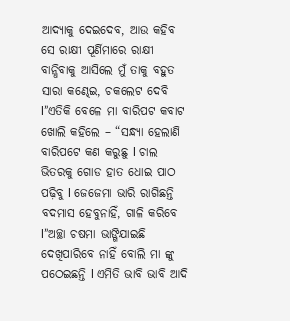ଆଦ୍ୟାକୁ ଦେଇଦେବ, ଆଉ କହିବ ସେ ରାକ୍ଷୀ ପୂର୍ଣିମାରେ ରାକ୍ଷୀ ବାନ୍ଧିବାକୁ ଆସିଲେ ମୁଁ ତାକୁ ବହୁତ ସାରା କଣ୍ଢେଇ, ଚକଲେଟ ଦେବି l”ଏତିକି ବେଳେ ମା ବାରିପଟ କବାଟ ଖୋଲି କହିଲେ – “ସନ୍ଧ୍ୟା ହେଲାଣି ବାରିପଟେ କଣ କରୁଛୁ l ଚାଲ ଭିତରକୁ ଗୋଡ ହାତ ଧୋଇ ପାଠ ପଢ଼ିବୁ l ଜେଜେମା ଭାରି ରାଗିଛନ୍ତି ବଦମାସ ହେବୁନାହିଁ, ଗାଳି କରିବେ l”ଅଚ୍ଛା ଚଷମା ଭାଙ୍ଗିଯାଇଛି ଦେଖିପାରିବେ ନାହିଁ ବୋଲି ମା ଙ୍କୁ ପଠେଇଛନ୍ତି l ଏମିତି ଭାବି ଭାବି ଆଦି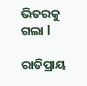ଭିତରକୁ ଗଲା l

ରାତିପ୍ରାୟ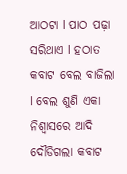ଆଠଟା l ପାଠ ପଢ଼ା ସରିଥାଏ l ହଠାତ କବାଟ ବେଲ ବାଜିଲା l ବେଲ ଶୁଣି ଏକା ନିଶ୍ୱାସରେ ଆଦି ଦୌଡିଗଲା କବାଟ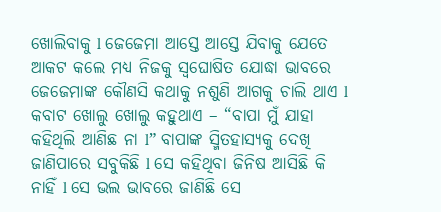ଖୋଲିବାକୁ l ଜେଜେମା ଆସ୍ତେ ଆସ୍ତେ ଯିବାକୁ ଯେତେ ଆକଟ କଲେ ମଧ୍ୟ ନିଜକୁ ସ୍ଵଘୋଷିତ ଯୋଦ୍ଧା ଭାବରେ ଜେଜେମାଙ୍କ କୌଣସି କଥାକୁ ନଶୁଣି ଆଗକୁ ଚାଲି ଥାଏ l କବାଟ ଖୋଲୁ ଖୋଲୁ କହୁଥାଏ – “ବାପା ମୁଁ ଯାହା କହିଥିଲି ଆଣିଛ ନା l” ବାପାଙ୍କ ସ୍ମିତହାସ୍ୟକୁ ଦେଖି ଜାଣିପାରେ ସବୁକିଛି l ସେ କହିଥିବା ଜିନିଷ ଆସିଛି କି ନାହିଁ l ସେ ଭଲ ଭାବରେ ଜାଣିଛି ସେ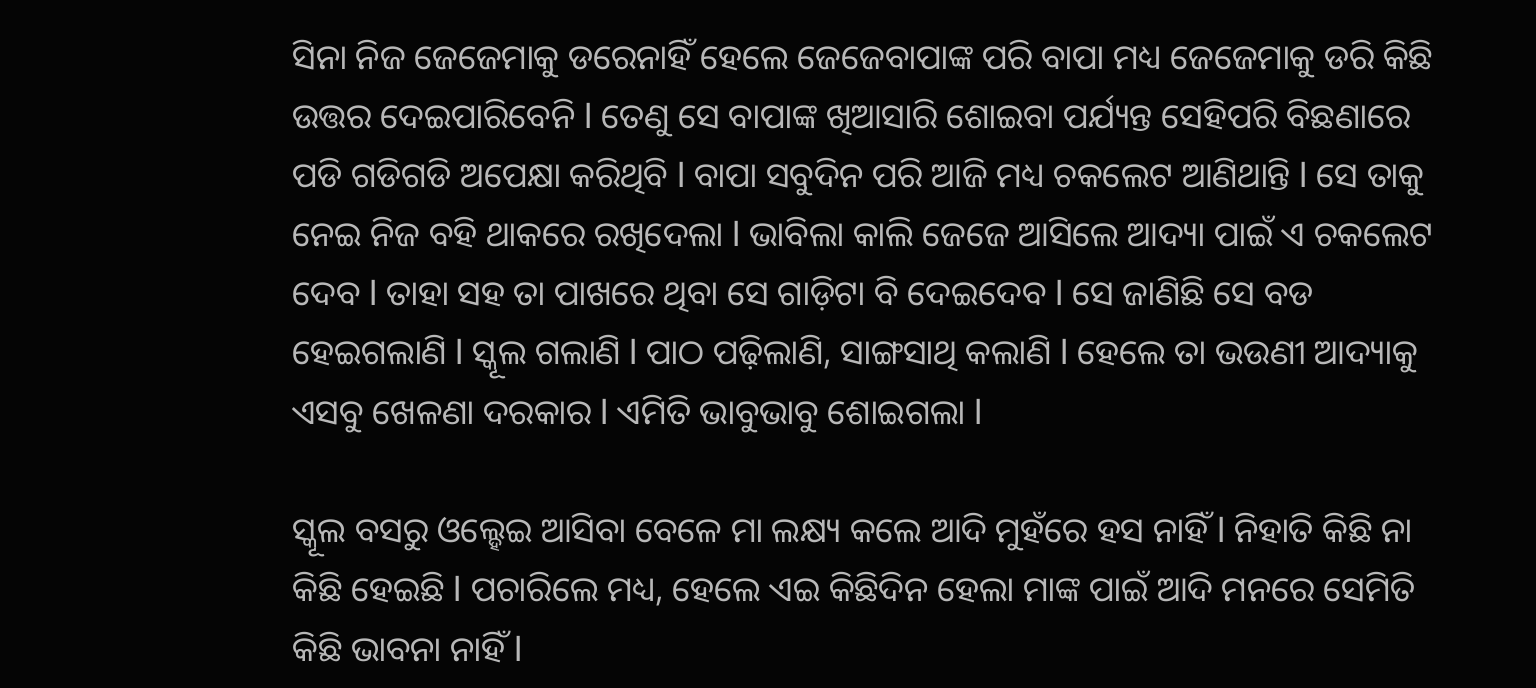ସିନା ନିଜ ଜେଜେମାକୁ ଡରେନାହିଁ ହେଲେ ଜେଜେବାପାଙ୍କ ପରି ବାପା ମଧ୍ୟ ଜେଜେମାକୁ ଡରି କିଛି ଉତ୍ତର ଦେଇପାରିବେନି l ତେଣୁ ସେ ବାପାଙ୍କ ଖିଆସାରି ଶୋଇବା ପର୍ଯ୍ୟନ୍ତ ସେହିପରି ବିଛଣାରେ ପଡି ଗଡିଗଡି ଅପେକ୍ଷା କରିଥିବି l ବାପା ସବୁଦିନ ପରି ଆଜି ମଧ୍ୟ ଚକଲେଟ ଆଣିଥାନ୍ତି l ସେ ତାକୁ ନେଇ ନିଜ ବହି ଥାକରେ ରଖିଦେଲା l ଭାବିଲା କାଲି ଜେଜେ ଆସିଲେ ଆଦ୍ୟା ପାଇଁ ଏ ଚକଲେଟ ଦେବ l ତାହା ସହ ତା ପାଖରେ ଥିବା ସେ ଗାଡ଼ିଟା ବି ଦେଇଦେବ l ସେ ଜାଣିଛି ସେ ବଡ ହେଇଗଲାଣି l ସ୍କୂଲ ଗଲାଣି l ପାଠ ପଢ଼ିଲାଣି, ସାଙ୍ଗସାଥି କଲାଣି l ହେଲେ ତା ଭଉଣୀ ଆଦ୍ୟାକୁ ଏସବୁ ଖେଳଣା ଦରକାର l ଏମିତି ଭାବୁଭାବୁ ଶୋଇଗଲା l

ସ୍କୂଲ ବସରୁ ଓଲ୍ହେଇ ଆସିବା ବେଳେ ମା ଲକ୍ଷ୍ୟ କଲେ ଆଦି ମୁହଁରେ ହସ ନାହିଁ l ନିହାତି କିଛି ନା କିଛି ହେଇଛି l ପଚାରିଲେ ମଧ୍ୟ, ହେଲେ ଏଇ କିଛିଦିନ ହେଲା ମାଙ୍କ ପାଇଁ ଆଦି ମନରେ ସେମିତି କିଛି ଭାବନା ନାହିଁ l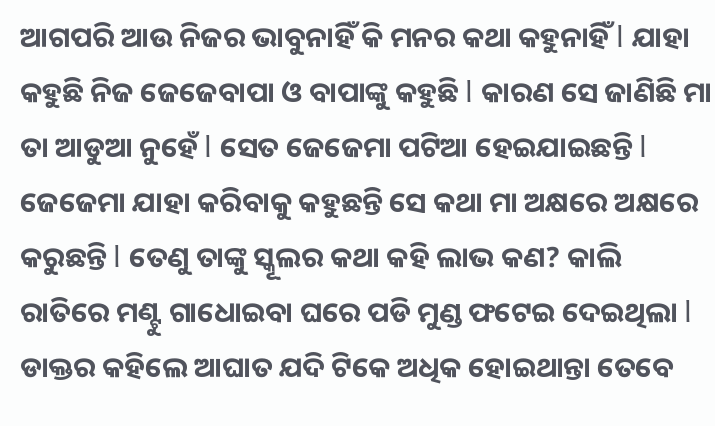ଆଗପରି ଆଉ ନିଜର ଭାବୁନାହିଁ କି ମନର କଥା କହୁନାହିଁ l ଯାହା କହୁଛି ନିଜ ଜେଜେବାପା ଓ ବାପାଙ୍କୁ କହୁଛି l କାରଣ ସେ ଜାଣିଛି ମା ତା ଆଡୁଆ ନୁହେଁ l ସେତ ଜେଜେମା ପଟିଆ ହେଇଯାଇଛନ୍ତି l ଜେଜେମା ଯାହା କରିବାକୁ କହୁଛନ୍ତି ସେ କଥା ମା ଅକ୍ଷରେ ଅକ୍ଷରେ କରୁଛନ୍ତି l ତେଣୁ ତାଙ୍କୁ ସ୍କୂଲର କଥା କହି ଲାଭ କଣ? କାଲି ରାତିରେ ମଣ୍ଟୁ ଗାଧୋଇବା ଘରେ ପଡି ମୁଣ୍ଡ ଫଟେଇ ଦେଇଥିଲା l ଡାକ୍ତର କହିଲେ ଆଘାତ ଯଦି ଟିକେ ଅଧିକ ହୋଇଥାନ୍ତା ତେବେ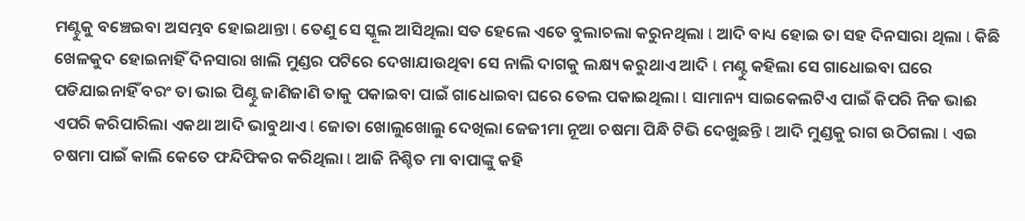ମଣ୍ଟୁକୁ ବଞ୍ଚେଇବା ଅସମ୍ଭବ ହୋଇଥାନ୍ତା l ତେଣୁ ସେ ସ୍କୂଲ ଆସିଥିଲା ସତ ହେଲେ ଏତେ ବୁଲାଚଲା କରୁନଥିଲା l ଆଦି ବାଧ୍ୟ ହୋଇ ତା ସହ ଦିନସାରା ଥିଲା l କିଛି ଖେଳକୁଦ ହୋଇନାହିଁ ଦିନସାରା ଖାଲି ମୁଣ୍ଡର ପଟିରେ ଦେଖାଯାଉଥିବା ସେ ନାଲି ଦାଗକୁ ଲକ୍ଷ୍ୟ କରୁଥାଏ ଆଦି l ମଣ୍ଟୁ କହିଲା ସେ ଗାଧୋଇବା ଘରେ ପଡିଯାଇନାହିଁ ବରଂ ତା ଭାଇ ପିଣ୍ଟୁ ଜାଣିଜାଣି ତାକୁ ପକାଇବା ପାଇଁ ଗାଧୋଇବା ଘରେ ତେଲ ପକାଇଥିଲା l ସାମାନ୍ୟ ସାଇକେଲଟିଏ ପାଇଁ କିପରି ନିଜ ଭାଈ ଏପରି କରିପାରିଲା ଏକଥା ଆଦି ଭାବୁଥାଏ l ଜୋତା ଖୋଲୁଖୋଲୁ ଦେଖିଲା ଜେଜୀମା ନୂଆ ଚଷମା ପିନ୍ଧି ଟିଭି ଦେଖୁଛନ୍ତି l ଆଦି ମୁଣ୍ଡକୁ ରାଗ ଉଠିଗଲା l ଏଇ ଚଷମା ପାଇଁ କାଲି କେତେ ଫନ୍ଦିଫିକର କରିଥିଲା l ଆଜି ନିଶ୍ଚିତ ମା ବାପାଙ୍କୁ କହି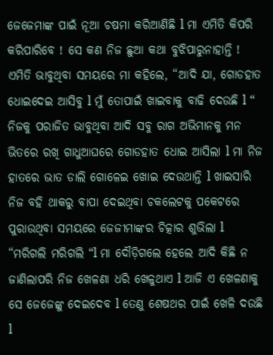ଜେଜେମାଙ୍କ ପାଇଁ ନୂଆ ଚଷମା କରିଆଣିଛି l ମା ଏମିତି କିପରି କରିପାରିବେ ! ସେ କଣ ନିଜ ଛୁଆ କଥା ବୁଝିପାରୁନାହାନ୍ତି ! ଏମିତି ଭାବୁଥିବା ସମୟରେ ମା କହିଲେ, “ଆଦି ଯା, ଗୋଡହାତ ଧୋଇଦେଇ ଆସିବୁ l ମୁଁ ତୋପାଇଁ ଖାଇବାକୁ ବାଢି ଦେଉଛି l “ ନିଜକୁ ପରାଜିତ ଭାବୁଥିବା ଆଦି ସବୁ ରାଗ ଅଭିମାନକୁ ମନ ଭିତରେ ରଖି ଗାଧୁଆଘରେ ଗୋଡହାତ ଧୋଇ ଆସିଲା l ମା ନିଜ ହାତରେ ଭାତ ଡାଲି ଗୋଳେଇ ଖୋଇ ଦେଉଥାନ୍ତି l ଖାଇସାରି ନିଜ ବହି ଥାକରୁ ବାପା ଦେଇଥିବା ଚକଲେଟକୁ ପକେଟରେ ପୁରାଉଥିବା ସମୟରେ ଜେଜୀମାଙ୍କର ଚିତ୍କାର ଶୁଭିଲା l “ମରିଗଲି ମରିଗଲି “l ମା ଦୌଡ଼ିଗଲେ ହେଲେ ଆଦି କିଛି ନ ଜାଣିଲାପରି ନିଜ ଖେଳଣା ଧରି ଖେଳୁଥାଏ l ଆଜି ଏ ଖେଳଣାକୁ ସେ ଜେଜେଙ୍କୁ ଦେଇଦେବ l ତେଣୁ ଶେଷଥର ପାଇଁ ଖେଳି ଦଉଛି l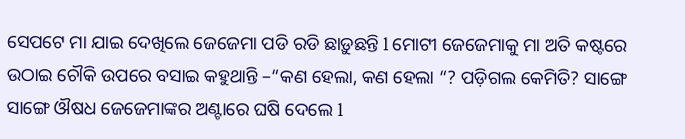ସେପଟେ ମା ଯାଇ ଦେଖିଲେ ଜେଜେମା ପଡି ରଡି ଛାଡ଼ୁଛନ୍ତି l ମୋଟୀ ଜେଜେମାକୁ ମା ଅତି କଷ୍ଟରେ ଉଠାଇ ଚୌକି ଉପରେ ବସାଇ କହୁଥାନ୍ତି –“କଣ ହେଲା, କଣ ହେଲା “? ପଡ଼ିଗଲ କେମିତି? ସାଙ୍ଗେ ସାଙ୍ଗେ ଔଷଧ ଜେଜେମାଙ୍କର ଅଣ୍ଟାରେ ଘଷି ଦେଲେ l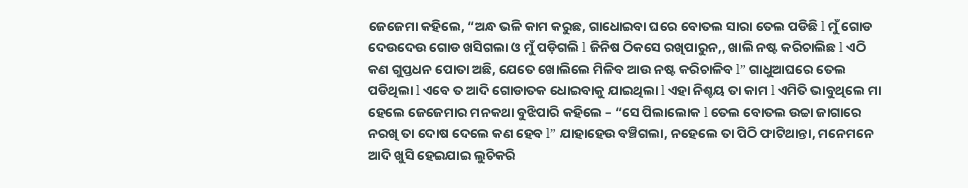ଜେଜେମା କହିଲେ, “ଅନ୍ଧ ଭଳି କାମ କରୁଛ, ଗାଧୋଇବା ଘରେ ବୋତଲ ସାରା ତେଲ ପଡିଛି l ମୁଁ ଗୋଡ ଦେଉଦେଉ ଗୋଡ ଖସିଗଲା ଓ ମୁଁ ପଡ଼ିଗଲି l ଜିନିଷ ଠିକସେ ରଖିପାରୁନ,, ଖାଲି ନଷ୍ଟ କରିଚାଲିଛ l ଏଠି କଣ ଗୁପ୍ତଧନ ପୋତା ଅଛି, ଯେତେ ଖୋଲିଲେ ମିଳିବ ଆଉ ନଷ୍ଟ କରିଚାଳିବ l” ଗାଧୁଆଘରେ ତେଲ ପଡିଥିଲା l ଏବେ ତ ଆଦି ଗୋଡାତକ ଧୋଇବାକୁ ଯାଇଥିଲା l ଏହା ନିଶ୍ଚୟ ତା କାମ l ଏମିତି ଭାବୁଥିଲେ ମା ହେଲେ ଜେଜେମାର ମନକଥା ବୁଝିପାରି କହିଲେ – “ସେ ପିଲାଲୋକ l ତେଲ ବୋତଲ ଉଚ୍ଚା ଜାଗାରେ ନରଖି ତା ଦୋଷ ଦେଲେ କଣ ହେବ l” ଯାହାହେଉ ବଞ୍ଚିଗଲା, ନହେଲେ ତା ପିଠି ଫାଟିଥାନ୍ତା, ମନେମନେ ଆଦି ଖୁସି ହେଇଯାଇ ଲୁଚିକରି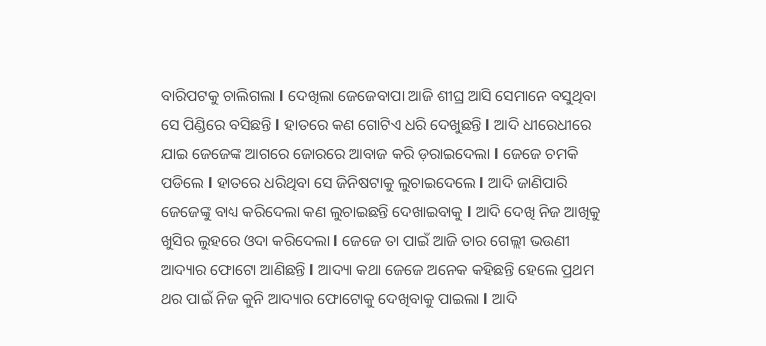ବାରିପଟକୁ ଚାଲିଗଲା l ଦେଖିଲା ଜେଜେବାପା ଆଜି ଶୀଘ୍ର ଆସି ସେମାନେ ବସୁଥିବା ସେ ପିଣ୍ଡିରେ ବସିଛନ୍ତି l ହାତରେ କଣ ଗୋଟିଏ ଧରି ଦେଖୁଛନ୍ତି l ଆଦି ଧୀରେଧୀରେ ଯାଇ ଜେଜେଙ୍କ ଆଗରେ ଜୋରରେ ଆବାଜ କରି ଡ଼ରାଇଦେଲା l ଜେଜେ ଚମକି ପଡିଲେ l ହାତରେ ଧରିଥିବା ସେ ଜିନିଷଟାକୁ ଲୁଚାଇଦେଲେ l ଆଦି ଜାଣିପାରି ଜେଜେଙ୍କୁ ବାଧ୍ୟ କରିଦେଲା କଣ ଲୁଚାଇଛନ୍ତି ଦେଖାଇବାକୁ l ଆଦି ଦେଖି ନିଜ ଆଖିକୁ ଖୁସିର ଲୁହରେ ଓଦା କରିଦେଲା l ଜେଜେ ତା ପାଇଁ ଆଜି ତାର ଗେଲ୍ଲୀ ଭଉଣୀ ଆଦ୍ୟାର ଫୋଟୋ ଆଣିଛନ୍ତି l ଆଦ୍ୟା କଥା ଜେଜେ ଅନେକ କହିଛନ୍ତି ହେଲେ ପ୍ରଥମ ଥର ପାଇଁ ନିଜ କୁନି ଆଦ୍ୟାର ଫୋଟୋକୁ ଦେଖିବାକୁ ପାଇଲା l ଆଦି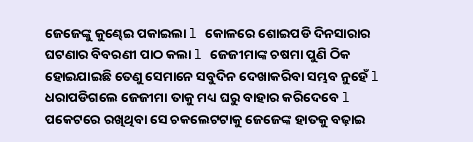ଜେଜେଙ୍କୁ କୁଣ୍ଢେଇ ପକାଇଲା l କୋଳରେ ଶୋଇପଡି ଦିନସାରାର ଘଟଣାର ବିବରଣୀ ପାଠ କଲା l ଜେଜୀମାଙ୍କ ଚଷମା ପୁଣି ଠିକ ହୋଇଯାଇଛି ତେଣୁ ସେମାନେ ସବୁଦିନ ଦେଖାକରିବା ସମ୍ଭବ ନୁହେଁ l ଧରାପଡିଗଲେ ଜେଜୀମା ତାକୁ ମଧ୍ୟ ଘରୁ ବାହାର କରିଦେବେ l ପକେଟରେ ରଖିଥିବା ସେ ଚକଲେଟଟାକୁ ଜେଜେଙ୍କ ହାତକୁ ବଢ଼ାଇ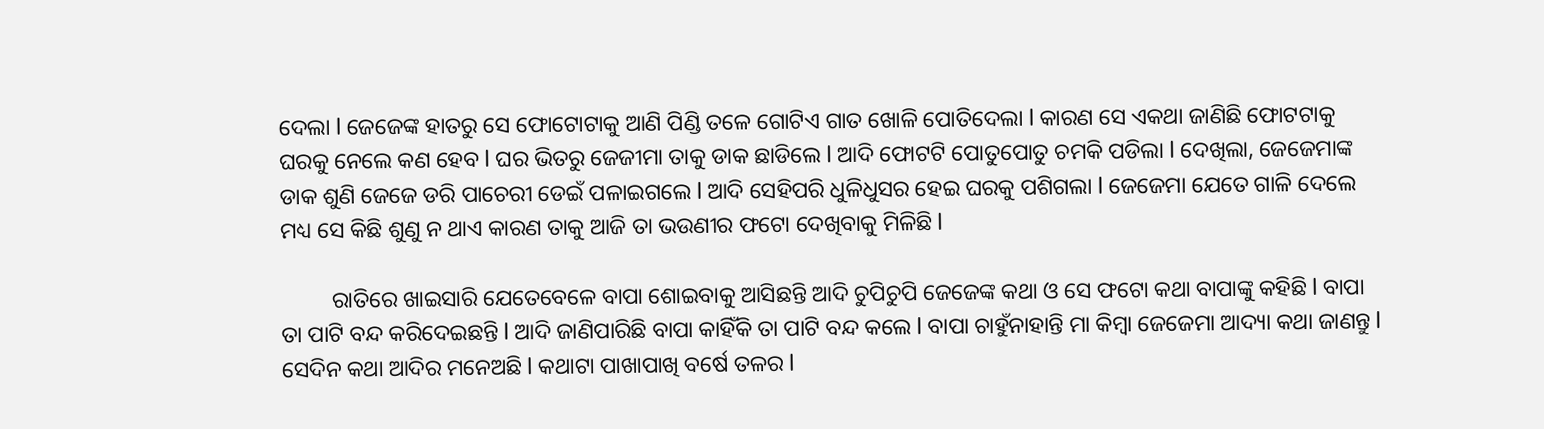ଦେଲା l ଜେଜେଙ୍କ ହାତରୁ ସେ ଫୋଟୋଟାକୁ ଆଣି ପିଣ୍ଡି ତଳେ ଗୋଟିଏ ଗାତ ଖୋଳି ପୋତିଦେଲା l କାରଣ ସେ ଏକଥା ଜାଣିଛି ଫୋଟଟାକୁ ଘରକୁ ନେଲେ କଣ ହେବ l ଘର ଭିତରୁ ଜେଜୀମା ତାକୁ ଡାକ ଛାଡିଲେ l ଆଦି ଫୋଟଟି ପୋତୁପୋତୁ ଚମକି ପଡିଲା l ଦେଖିଲା, ଜେଜେମାଙ୍କ ଡାକ ଶୁଣି ଜେଜେ ଡରି ପାଚେରୀ ଡେଇଁ ପଳାଇଗଲେ l ଆଦି ସେହିପରି ଧୁଳିଧୁସର ହେଇ ଘରକୁ ପଶିଗଲା l ଜେଜେମା ଯେତେ ଗାଳି ଦେଲେ ମଧ୍ୟ ସେ କିଛି ଶୁଣୁ ନ ଥାଏ କାରଣ ତାକୁ ଆଜି ତା ଭଉଣୀର ଫଟୋ ଦେଖିବାକୁ ମିଳିଛି l

         ରାତିରେ ଖାଇସାରି ଯେତେବେଳେ ବାପା ଶୋଇବାକୁ ଆସିଛନ୍ତି ଆଦି ଚୁପିଚୁପି ଜେଜେଙ୍କ କଥା ଓ ସେ ଫଟୋ କଥା ବାପାଙ୍କୁ କହିଛି l ବାପା ତା ପାଟି ବନ୍ଦ କରିଦେଇଛନ୍ତି l ଆଦି ଜାଣିପାରିଛି ବାପା କାହିଁକି ତା ପାଟି ବନ୍ଦ କଲେ l ବାପା ଚାହୁଁନାହାନ୍ତି ମା କିମ୍ବା ଜେଜେମା ଆଦ୍ୟା କଥା ଜାଣନ୍ତୁ l ସେଦିନ କଥା ଆଦିର ମନେଅଛି l କଥାଟା ପାଖାପାଖି ବର୍ଷେ ତଳର l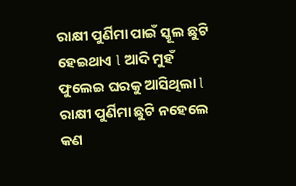ରାକ୍ଷୀ ପୁର୍ଣିମା ପାଇଁ ସ୍କୂଲ ଛୁଟି ହେଇଥାଏ l ଆଦି ମୁହଁ ଫୁଲେଇ ଘରକୁ ଆସିଥିଲା l ରାକ୍ଷୀ ପୁର୍ଣିମା ଛୁଟି ନହେଲେ କଣ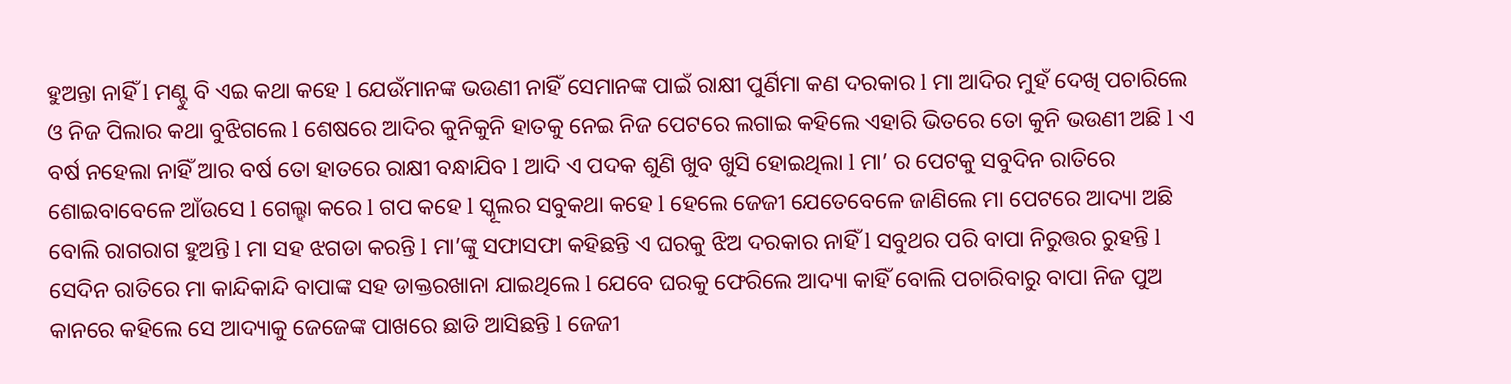ହୁଅନ୍ତା ନାହିଁ l ମଣ୍ଟୁ ବି ଏଇ କଥା କହେ l ଯେଉଁମାନଙ୍କ ଭଉଣୀ ନାହିଁ ସେମାନଙ୍କ ପାଇଁ ରାକ୍ଷୀ ପୁର୍ଣିମା କଣ ଦରକାର l ମା ଆଦିର ମୁହଁ ଦେଖି ପଚାରିଲେ ଓ ନିଜ ପିଲାର କଥା ବୁଝିଗଲେ l ଶେଷରେ ଆଦିର କୁନିକୁନି ହାତକୁ ନେଇ ନିଜ ପେଟରେ ଲଗାଇ କହିଲେ ଏହାରି ଭିତରେ ତୋ କୁନି ଭଉଣୀ ଅଛି l ଏ ବର୍ଷ ନହେଲା ନାହିଁ ଆର ବର୍ଷ ତୋ ହାତରେ ରାକ୍ଷୀ ବନ୍ଧାଯିବ l ଆଦି ଏ ପଦକ ଶୁଣି ଖୁବ ଖୁସି ହୋଇଥିଲା l ମା’ ର ପେଟକୁ ସବୁଦିନ ରାତିରେ ଶୋଇବାବେଳେ ଆଁଉସେ l ଗେଲ୍ହା କରେ l ଗପ କହେ l ସ୍କୂଲର ସବୁକଥା କହେ l ହେଲେ ଜେଜୀ ଯେତେବେଳେ ଜାଣିଲେ ମା ପେଟରେ ଆଦ୍ୟା ଅଛି ବୋଲି ରାଗରାଗ ହୁଅନ୍ତି l ମା ସହ ଝଗଡା କରନ୍ତି l ମା’ଙ୍କୁ ସଫାସଫା କହିଛନ୍ତି ଏ ଘରକୁ ଝିଅ ଦରକାର ନାହିଁ l ସବୁଥର ପରି ବାପା ନିରୁତ୍ତର ରୁହନ୍ତି l ସେଦିନ ରାତିରେ ମା କାନ୍ଦିକାନ୍ଦି ବାପାଙ୍କ ସହ ଡାକ୍ତରଖାନା ଯାଇଥିଲେ l ଯେବେ ଘରକୁ ଫେରିଲେ ଆଦ୍ୟା କାହିଁ ବୋଲି ପଚାରିବାରୁ ବାପା ନିଜ ପୁଅ କାନରେ କହିଲେ ସେ ଆଦ୍ୟାକୁ ଜେଜେଙ୍କ ପାଖରେ ଛାଡି ଆସିଛନ୍ତି l ଜେଜୀ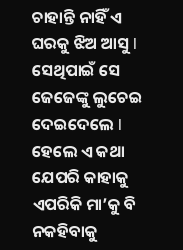ଚାହାନ୍ତି ନାହିଁ ଏ ଘରକୁ ଝିଅ ଆସୁ l ସେଥିପାଇଁ ସେ ଜେଜେଙ୍କୁ ଲୁଚେଇ ଦେଇଦେଲେ l ହେଲେ ଏ କଥା ଯେପରି କାହାକୁ ଏପରିକି ମା’କୁ ବି ନକହିବାକୁ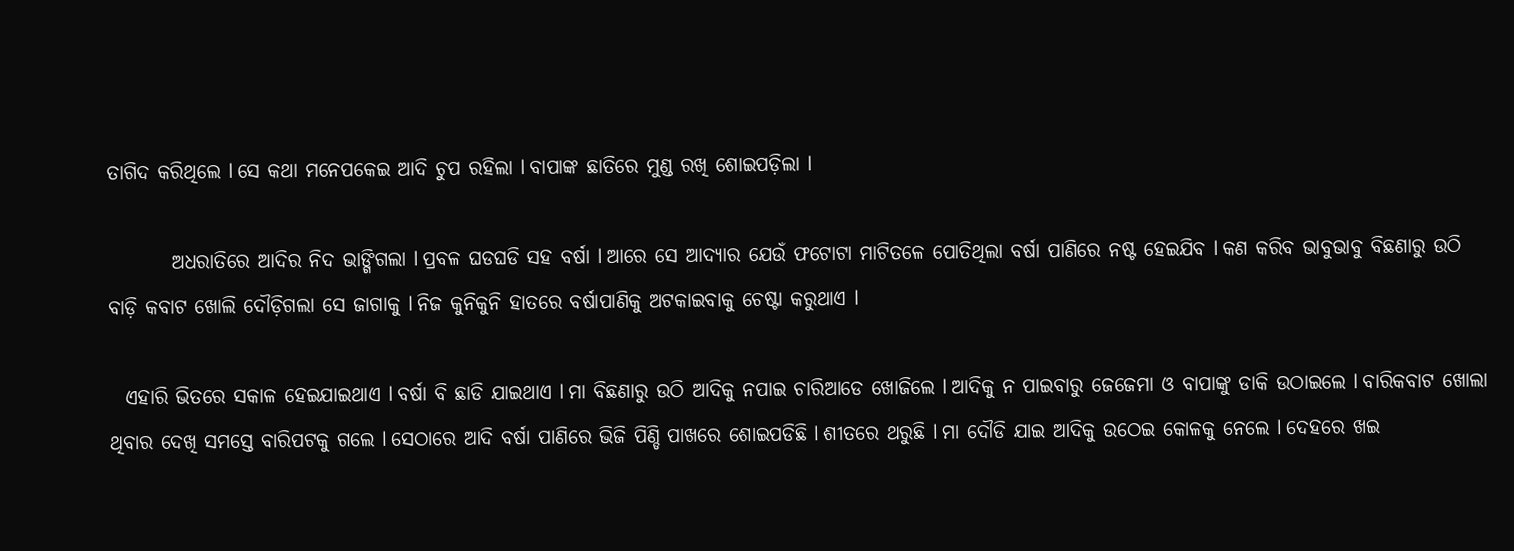ତାଗିଦ କରିଥିଲେ l ସେ କଥା ମନେପକେଇ ଆଦି ଚୁପ ରହିଲା l ବାପାଙ୍କ ଛାତିରେ ମୁଣ୍ଡ ରଖି ଶୋଇପଡ଼ିଲା l

        ଅଧରାତିରେ ଆଦିର ନିଦ ଭାଙ୍ଗିଗଲା l ପ୍ରବଳ ଘଡଘଡି ସହ ବର୍ଷା l ଆରେ ସେ ଆଦ୍ୟାର ଯେଉଁ ଫଟୋଟା ମାଟିତଳେ ପୋତିଥିଲା ବର୍ଷା ପାଣିରେ ନଷ୍ଟ ହେଇଯିବ l କଣ କରିବ ଭାବୁଭାବୁ ବିଛଣାରୁ ଉଠି ବାଡ଼ି କବାଟ ଖୋଲି ଦୌଡ଼ିଗଲା ସେ ଜାଗାକୁ l ନିଜ କୁନିକୁନି ହାତରେ ବର୍ଷାପାଣିକୁ ଅଟକାଇବାକୁ ଚେଷ୍ଟା କରୁଥାଏ l

  ଏହାରି ଭିତରେ ସକାଳ ହେଇଯାଇଥାଏ l ବର୍ଷା ବି ଛାଡି ଯାଇଥାଏ l ମା ବିଛଣାରୁ ଉଠି ଆଦିକୁ ନପାଇ ଚାରିଆଡେ ଖୋଜିଲେ l ଆଦିକୁ ନ ପାଇବାରୁ ଜେଜେମା ଓ ବାପାଙ୍କୁ ଡାକି ଉଠାଇଲେ l ବାରିକବାଟ ଖୋଲା ଥିବାର ଦେଖି ସମସ୍ତେ ବାରିପଟକୁ ଗଲେ l ସେଠାରେ ଆଦି ବର୍ଷା ପାଣିରେ ଭିଜି ପିଣ୍ଡି ପାଖରେ ଶୋଇପଡିଛି l ଶୀତରେ ଥରୁଛି l ମା ଦୌଡି ଯାଇ ଆଦିକୁ ଉଠେଇ କୋଳକୁ ନେଲେ l ଦେହରେ ଖଇ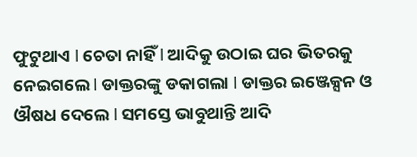ଫୁଟୁଥାଏ l ଚେତା ନାହିଁ l ଆଦିକୁ ଉଠାଇ ଘର ଭିତରକୁ ନେଇଗଲେ l ଡାକ୍ତରଙ୍କୁ ଡକାଗଲା l ଡାକ୍ତର ଇଞ୍ଜେକ୍ସନ ଓ ଔଷଧ ଦେଲେ l ସମସ୍ତେ ଭାବୁଥାନ୍ତି ଆଦି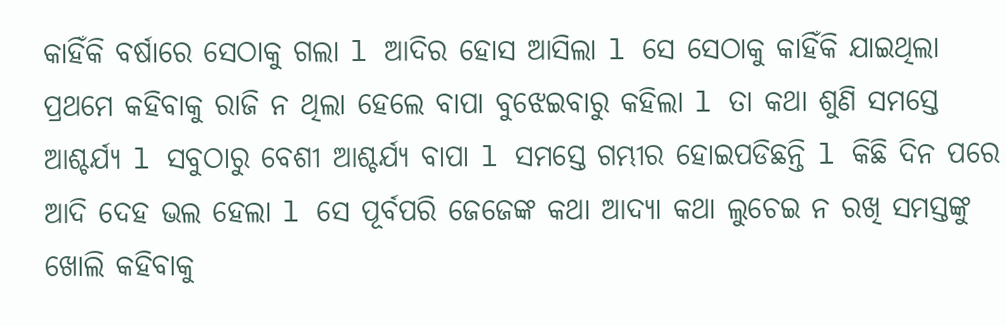କାହିଁକି ବର୍ଷାରେ ସେଠାକୁ ଗଲା l ଆଦିର ହୋସ ଆସିଲା l ସେ ସେଠାକୁ କାହିଁକି ଯାଇଥିଲା ପ୍ରଥମେ କହିବାକୁ ରାଜି ନ ଥିଲା ହେଲେ ବାପା ବୁଝେଇବାରୁ କହିଲା l ତା କଥା ଶୁଣି ସମସ୍ତେ ଆଶ୍ଚର୍ଯ୍ୟ l ସବୁଠାରୁ ବେଶୀ ଆଶ୍ଚର୍ଯ୍ୟ ବାପା l ସମସ୍ତେ ଗମ୍ଭୀର ହୋଇପଡିଛନ୍ତି l କିଛି ଦିନ ପରେ ଆଦି ଦେହ ଭଲ ହେଲା l ସେ ପୂର୍ବପରି ଜେଜେଙ୍କ କଥା ଆଦ୍ୟା କଥା ଲୁଚେଇ ନ ରଖି ସମସ୍ତଙ୍କୁ ଖୋଲି କହିବାକୁ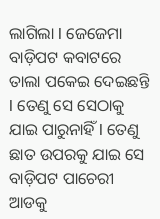ଲାଗିଲା l ଜେଜେମା ବାଡ଼ିପଟ କବାଟରେ ତାଲା ପକେଇ ଦେଇଛନ୍ତି l ତେଣୁ ସେ ସେଠାକୁ ଯାଇ ପାରୁନାହିଁ l ତେଣୁ ଛାତ ଉପରକୁ ଯାଇ ସେ ବାଡ଼ିପଟ ପାଚେରୀ ଆଡକୁ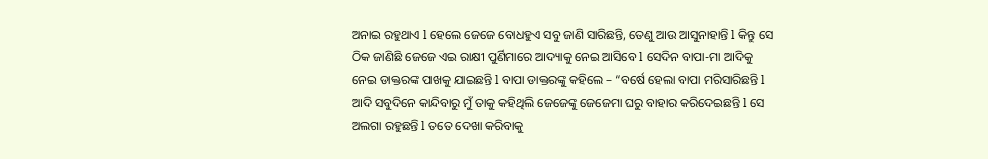ଅନାଇ ରହୁଥାଏ l ହେଲେ ଜେଜେ ବୋଧହୁଏ ସବୁ ଜାଣି ସାରିଛନ୍ତି, ତେଣୁ ଆଉ ଆସୁନାହାନ୍ତି l କିନ୍ତୁ ସେ ଠିକ ଜାଣିଛି ଜେଜେ ଏଇ ରାକ୍ଷୀ ପୁର୍ଣିମାରେ ଆଦ୍ୟାକୁ ନେଇ ଆସିବେ l ସେଦିନ ବାପା-ମା ଆଦିକୁ ନେଇ ଡାକ୍ତରଙ୍କ ପାଖକୁ ଯାଇଛନ୍ତି l ବାପା ଡାକ୍ତରଙ୍କୁ କହିଲେ – “ବର୍ଷେ ହେଲା ବାପା ମରିସାରିଛନ୍ତି l ଆଦି ସବୁଦିନେ କାନ୍ଦିବାରୁ ମୁଁ ତାକୁ କହିଥିଲି ଜେଜେଙ୍କୁ ଜେଜେମା ଘରୁ ବାହାର କରିଦେଇଛନ୍ତି l ସେ ଅଲଗା ରହୁଛନ୍ତି l ତତେ ଦେଖା କରିବାକୁ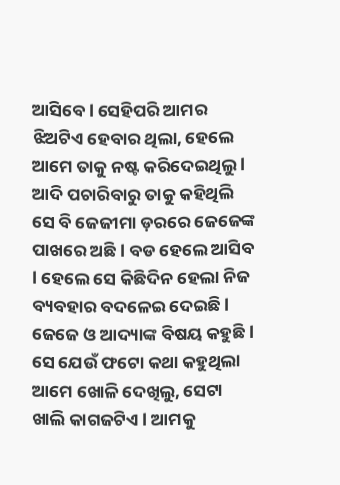ଆସିବେ l ସେହିପରି ଆମର ଝିଅଟିଏ ହେବାର ଥିଲା, ହେଲେ ଆମେ ତାକୁ ନଷ୍ଟ କରିଦେଇଥିଲୁ l ଆଦି ପଚାରିବାରୁ ତାକୁ କହିଥିଲି ସେ ବି ଜେଜୀମା ଡ଼ରରେ ଜେଜେଙ୍କ ପାଖରେ ଅଛି l ବଡ ହେଲେ ଆସିବ l ହେଲେ ସେ କିଛିଦିନ ହେଲା ନିଜ ବ୍ୟବହାର ବଦଳେଇ ଦେଇଛି l ଜେଜେ ଓ ଆଦ୍ୟାଙ୍କ ବିଷୟ କହୁଛି l ସେ ଯେଉଁ ଫଟୋ କଥା କହୁଥିଲା ଆମେ ଖୋଳି ଦେଖିଲୁ, ସେଟା ଖାଲି କାଗଜଟିଏ l ଆମକୁ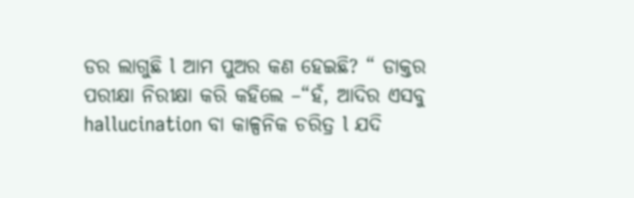ଡର ଲାଗୁଛି l ଆମ ପୁଅର କଣ ହେଇଛି? “ ଡାକ୍ତର ପରୀକ୍ଷା ନିରୀକ୍ଷା କରି କହିଲେ –“ହଁ, ଆଦିର ଏସବୁ hallucination ବା କାଳ୍ପନିକ ଚରିତ୍ର l ଯଦି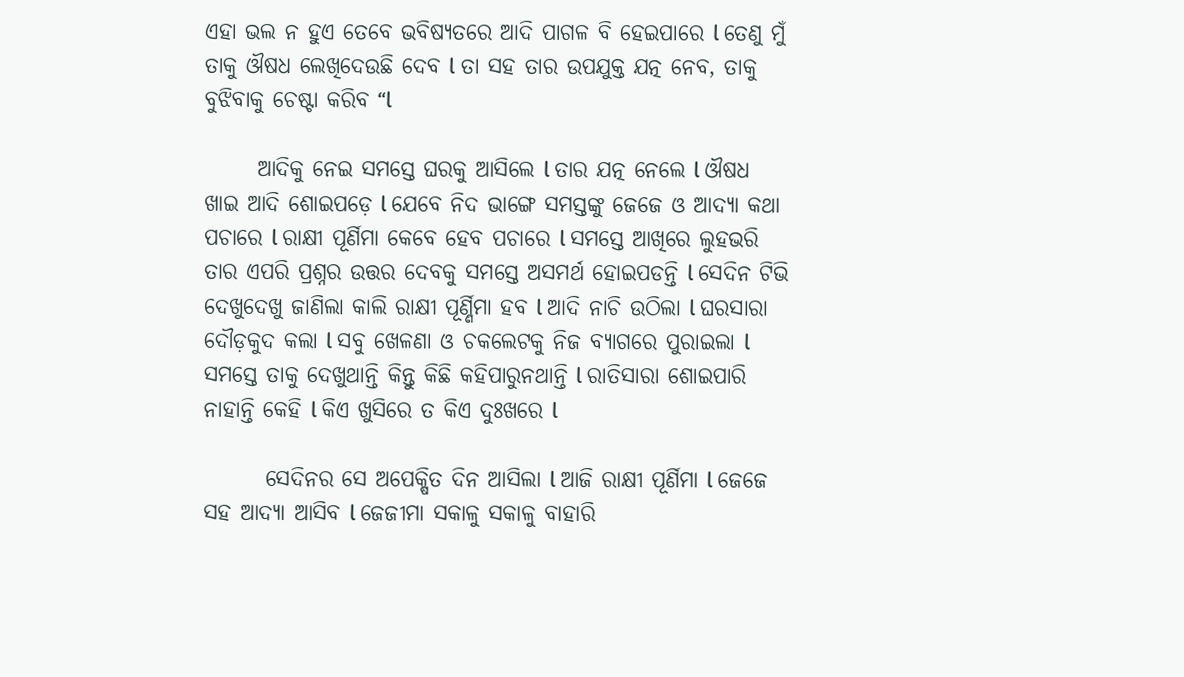ଏହା ଭଲ ନ ହୁଏ ତେବେ ଭବିଷ୍ୟତରେ ଆଦି ପାଗଳ ବି ହେଇପାରେ l ତେଣୁ ମୁଁ ତାକୁ ଔଷଧ ଲେଖିଦେଉଛି ଦେବ l ତା ସହ ତାର ଉପଯୁକ୍ତ ଯତ୍ନ ନେବ, ତାକୁ ବୁଝିବାକୁ ଚେଷ୍ଟା କରିବ “l

      ଆଦିକୁ ନେଇ ସମସ୍ତେ ଘରକୁ ଆସିଲେ l ତାର ଯତ୍ନ ନେଲେ l ଔଷଧ ଖାଇ ଆଦି ଶୋଇପଡ଼େ l ଯେବେ ନିଦ ଭାଙ୍ଗେ ସମସ୍ତଙ୍କୁ ଜେଜେ ଓ ଆଦ୍ୟା କଥା ପଚାରେ l ରାକ୍ଷୀ ପୂର୍ଣିମା କେବେ ହେବ ପଚାରେ l ସମସ୍ତେ ଆଖିରେ ଲୁହଭରି ତାର ଏପରି ପ୍ରଶ୍ନର ଉତ୍ତର ଦେବକୁ ସମସ୍ତେ ଅସମର୍ଥ ହୋଇପଡନ୍ତି l ସେଦିନ ଟିଭି ଦେଖୁଦେଖୁ ଜାଣିଲା କାଲି ରାକ୍ଷୀ ପୂର୍ଣ୍ଣିମା ହବ l ଆଦି ନାଚି ଉଠିଲା l ଘରସାରା ଦୌଡ଼କୁଦ କଲା l ସବୁ ଖେଳଣା ଓ ଚକଲେଟକୁ ନିଜ ବ୍ୟାଗରେ ପୁରାଇଲା l ସମସ୍ତେ ତାକୁ ଦେଖୁଥାନ୍ତି କିନ୍ତୁ କିଛି କହିପାରୁନଥାନ୍ତି l ରାତିସାରା ଶୋଇପାରି ନାହାନ୍ତି କେହି l କିଏ ଖୁସିରେ ତ କିଏ ଦୁଃଖରେ l

       ସେଦିନର ସେ ଅପେକ୍ଷିତ ଦିନ ଆସିଲା l ଆଜି ରାକ୍ଷୀ ପୂର୍ଣିମା l ଜେଜେ ସହ ଆଦ୍ୟା ଆସିବ l ଜେଜୀମା ସକାଳୁ ସକାଳୁ ବାହାରି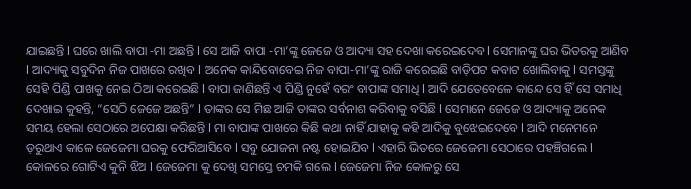ଯାଇଛନ୍ତି l ଘରେ ଖାଲି ବାପା -ମା ଅଛନ୍ତି l ସେ ଆଜି ବାପା -ମା’ଙ୍କୁ ଜେଜେ ଓ ଆଦ୍ୟା ସହ ଦେଖା କରେଇଦେବ l ସେମାନଙ୍କୁ ଘର ଭିତରକୁ ଆଣିବ l ଆଦ୍ୟାକୁ ସବୁଦିନ ନିଜ ପାଖରେ ରଖିବ l ଅନେକ କାନ୍ଦିବୋବେଇ ନିଜ ବାପା-ମା’ଙ୍କୁ ରାଜି କରେଇଛି ବାଡ଼ିପଟ କବାଟ ଖୋଲିବାକୁ l ସମସ୍ତଙ୍କୁ ସେହି ପିଣ୍ଡି ପାଖକୁ ନେଇ ଠିଆ କରେଇଛି l ବାପା ଜାଣିଛନ୍ତି ଏ ପିଣ୍ଡି ନୁହେଁ ବରଂ ବାପାଙ୍କ ସମାଧି l ଆଦି ଯେତେବେଳେ କାନ୍ଦେ ସେ ହିଁ ସେ ସମାଧି ଦେଖାଇ କୁହନ୍ତି, “ସେଠି ଜେଜେ ଅଛନ୍ତି” l ତାଙ୍କର ସେ ମିଛ ଆଜି ତାଙ୍କର ସର୍ବନାଶ କରିବାକୁ ବସିଛି l ସେମାନେ ଜେଜେ ଓ ଆଦ୍ୟାକୁ ଅନେକ ସମୟ ହେଲା ସେଠାରେ ଅପେକ୍ଷା କରିଛନ୍ତି l ମା ବାପାଙ୍କ ପାଖରେ କିଛି କଥା ନାହିଁ ଯାହାକୁ କହି ଆଦିକୁ ବୁଝେଇଦେବେ l ଆଦି ମନେମନେ ଡ଼ରୁଥାଏ କାଳେ ଜେଜେମା ଘରକୁ ଫେରିଆସିବେ l ସବୁ ଯୋଜନା ନଷ୍ଟ ହୋଇଯିବ l ଏହାରି ଭିତରେ ଜେଜେମା ସେଠାରେ ପହଞ୍ଚିଗଲେ l କୋଳରେ ଗୋଟିଏ କୁନି ଝିଅ l ଜେଜେମା କୁ ଦେଖି ସମସ୍ତେ ଚମକି ଗଲେ l ଜେଜେମା ନିଜ କୋଳରୁ ସେ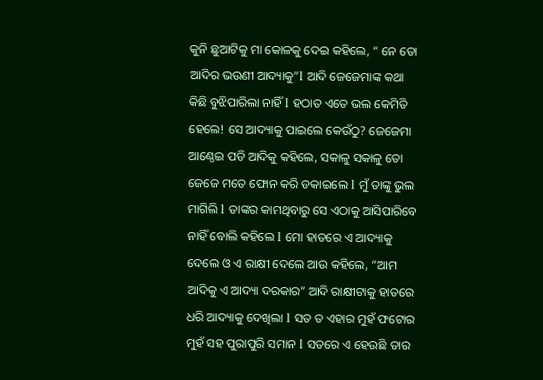କୁନି ଛୁଆଟିକୁ ମା କୋଳକୁ ଦେଇ କହିଲେ, “ ନେ ତୋ ଆଦିର ଭଉଣୀ ଆଦ୍ୟାକୁ”l ଆଦି ଜେଜେମାଙ୍କ କଥା କିଛି ବୁଝିପାରିଲା ନାହିଁ l ହଠାତ ଏତେ ଭଲ କେମିତି ହେଲେ! ସେ ଆଦ୍ୟାକୁ ପାଇଲେ କେଉଁଠୁ? ଜେଜେମା ଆଣ୍ଠେଇ ପଡି ଆଦିକୁ କହିଲେ, ସକାଳୁ ସକାଳୁ ତୋ ଜେଜେ ମତେ ଫୋନ କରି ଡକାଇଲେ l ମୁଁ ତାଙ୍କୁ ଭୁଲ ମାଗିଲି l ତାଙ୍କର କାମଥିବାରୁ ସେ ଏଠାକୁ ଆସିପାରିବେ ନାହିଁ ବୋଲି କହିଲେ l ମୋ ହାତରେ ଏ ଆଦ୍ୟାକୁ ଦେଲେ ଓ ଏ ରାକ୍ଷୀ ଦେଲେ ଆଉ କହିଲେ, “ଆମ ଆଦିକୁ ଏ ଆଦ୍ୟା ଦରକାର” ଆଦି ରାକ୍ଷୀଟାକୁ ହାତରେ ଧରି ଆଦ୍ୟାକୁ ଦେଖିଲା l ସତ ତ ଏହାର ମୁହଁ ଫଟୋର ମୁହଁ ସହ ପୁରାପୁରି ସମାନ l ସତରେ ଏ ହେଉଛି ତାର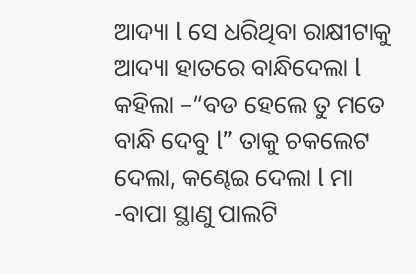ଆଦ୍ୟା l ସେ ଧରିଥିବା ରାକ୍ଷୀଟାକୁ ଆଦ୍ୟା ହାତରେ ବାନ୍ଧିଦେଲା l କହିଲା –“ବଡ ହେଲେ ତୁ ମତେ ବାନ୍ଧି ଦେବୁ l” ତାକୁ ଚକଲେଟ ଦେଲା, କଣ୍ଢେଇ ଦେଲା l ମା -ବାପା ସ୍ଥାଣୁ ପାଲଟି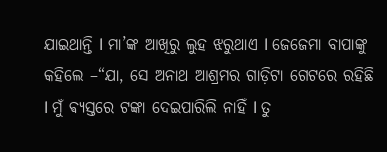ଯାଇଥାନ୍ତି l ମା’ଙ୍କ ଆଖିରୁ ଲୁହ ଝରୁଥାଏ l ଜେଜେମା ବାପାଙ୍କୁ କହିଲେ –“ଯା, ସେ ଅନାଥ ଆଶ୍ରମର ଗାଡ଼ିଟା ଗେଟରେ ରହିଛି l ମୁଁ ଵ୍ୟସ୍ତରେ ଟଙ୍କା ଦେଇପାରିଲି ନାହିଁ l ତୁ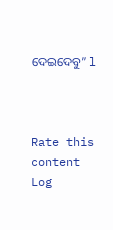ଦେଇଦେବୁ” l



Rate this content
Log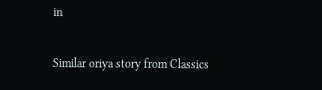in

Similar oriya story from Classics